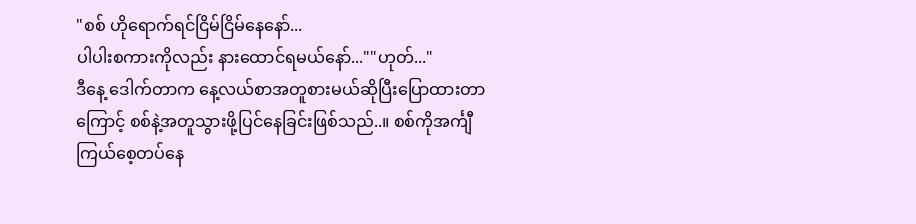"စစ် ဟိုရောက်ရင်ငြိမ်ငြိမ်နေနော်...
ပါပါးစကားကိုလည်း နားထောင်ရမယ်နော်...""ဟုတ်..."
ဒီနေ့ ဒေါက်တာက နေ့လယ်စာအတူစားမယ်ဆိုပြီးပြောထားတာကြောင့် စစ်နဲ့အတူသွားဖို့ပြင်နေခြင်းဖြစ်သည်..။ စစ်ကိုအင်္ကျီကြယ်စေ့တပ်နေ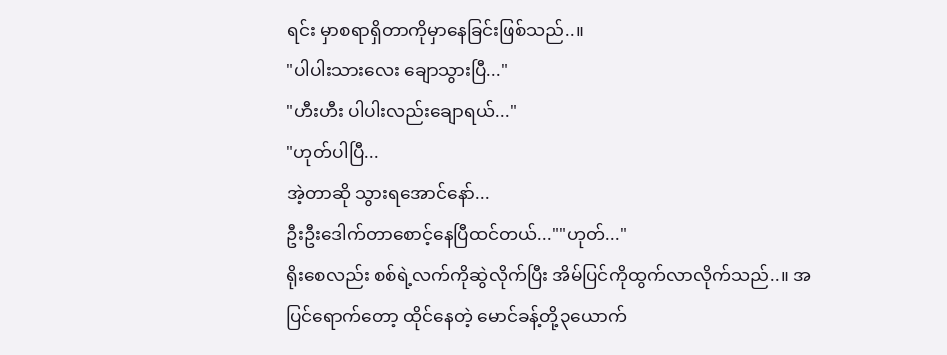ရင်း မှာစရာရှိတာကိုမှာနေခြင်းဖြစ်သည်..။
"ပါပါးသားလေး ချောသွားပြီ..."
"ဟီးဟီး ပါပါးလည်းချောရယ်..."
"ဟုတ်ပါပြီ...
အဲ့တာဆို သွားရအောင်နော်...
ဦးဦးဒေါက်တာစောင့်နေပြီထင်တယ်...""ဟုတ်..."
ရိုးစေလည်း စစ်ရဲ့လက်ကိုဆွဲလိုက်ပြီး အိမ်ပြင်ကိုထွက်လာလိုက်သည်..။ အပြင်ရောက်တော့ ထိုင်နေတဲ့ မောင်ခန့်တို့၃ယောက်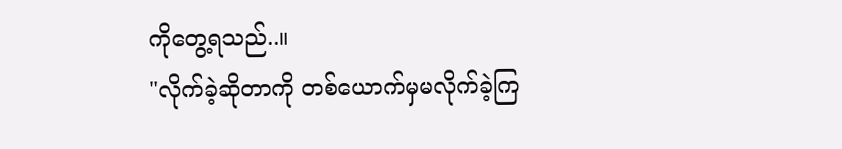ကိုတွေ့ရသည်..။
"လိုက်ခဲ့ဆိုတာကို တစ်ယောက်မှမလိုက်ခဲ့ကြ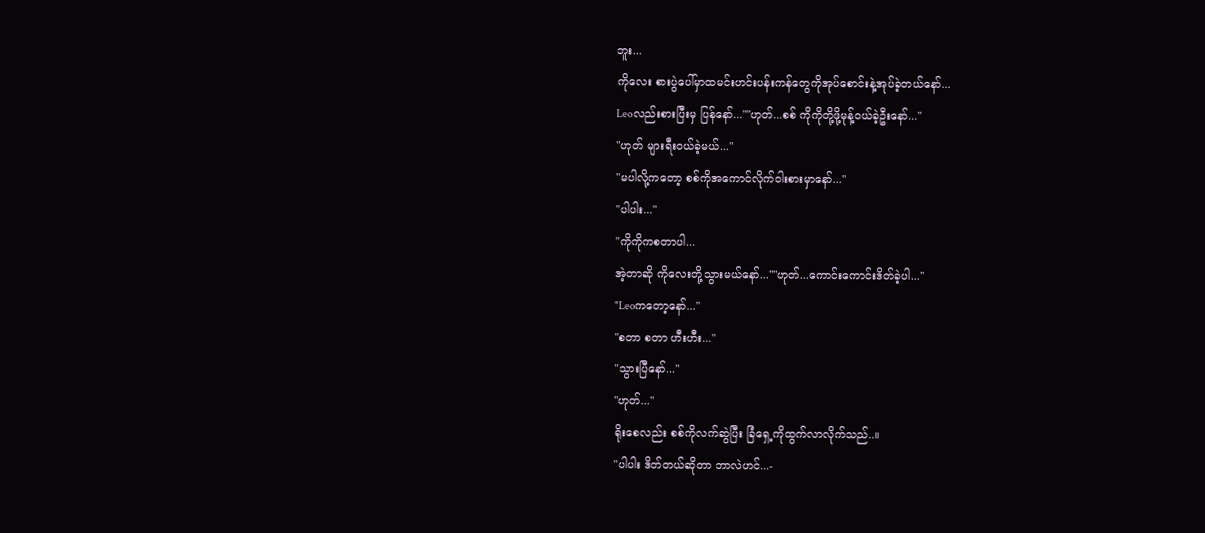ဘူး...
ကိုလေး စားပွဲပေါ်မှာထမင်းဟင်းပန်းကန်တွေကိုအုပ်စောင်းနဲ့အုပ်ခဲ့တယ်နော်...
Leoလည်းစားပြီးမှ ပြန်နော်...""ဟုတ်...စစ် ကိုကိုတို့ဖို့မုန့်ဝယ်ခဲ့ဦးနော်..."
"ဟုတ် များရီးဝယ်ခဲ့မယ်..."
"မပါလို့ကတော့ စစ်ကိုအကောင်လိုက်ဝါးစားမှာနော်..."
"ပါပါး..."
"ကိုကိုကစတာပါ...
အဲ့တာဆို ကိုလေးတို့သွားမယ်နော်...""ဟုတ်...ကောင်းကောင်းဒိတ်ခဲ့ပါ..."
"Leoကတော့နော်..."
"စတာ စတာ ဟီးဟီး..."
"သွားပြီနော်..."
"ဟုတ်..."
ရိုးစေလည်း စစ်ကိုလက်ဆွဲပြီး ခြံရှေ့ကိုထွက်လာလိုက်သည်..။
"ပါပါး ဒိတ်တယ်ဆိုတာ ဘာလဲဟင်...-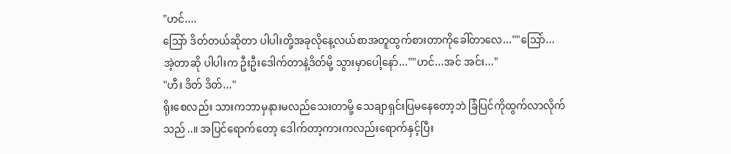"ဟင်....
သြော် ဒိတ်တယ်ဆိုတာ ပါပါးတို့အခုလိုနေ့လယ်စာအတူထွက်စားတာကိုခေါ်တာလေ...""သြော်...
အဲ့တာဆို ပါပါးက ဦးဦးဒေါက်တာနဲ့ဒိတ်မို့ သွားမှာပေါ့နော်...""ဟင်...အင် အင်း..."
"ဟီး ဒိတ် ဒိတ်..."
ရိုးစေလည်း သားကဘာမှနားမလည်သေးတာမို့ သေချာရှင်းပြမနေတော့ဘဲ ခြံပြင်ကိုထွက်လာလိုက်သည်..။ အပြင်ရောက်တော့ ဒေါက်တာ့ကားကလည်းရောက်နှင့်ပြီး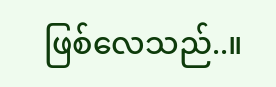ဖြစ်လေသည်..။